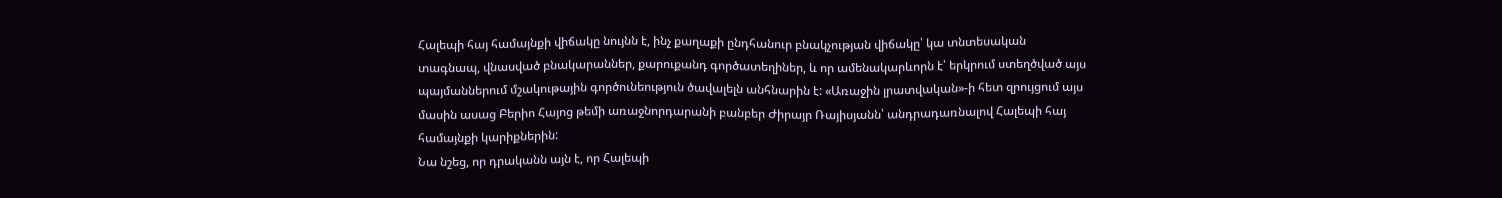Հալեպի հայ համայնքի վիճակը նույնն է, ինչ քաղաքի ընդհանուր բնակչության վիճակը՝ կա տնտեսական տագնապ, վնասված բնակարաններ, քարուքանդ գործատեղիներ, և որ ամենակարևորն է՝ երկրում ստեղծված այս պայմաններում մշակութային գործունեություն ծավալելն անհնարին է: «Առաջին լրատվական»-ի հետ զրույցում այս մասին ասաց Բերիո Հայոց թեմի առաջնորդարանի բանբեր Ժիրայր Ռայիսյանն՝ անդրադառնալով Հալեպի հայ համայնքի կարիքներին:
Նա նշեց, որ դրականն այն է, որ Հալեպի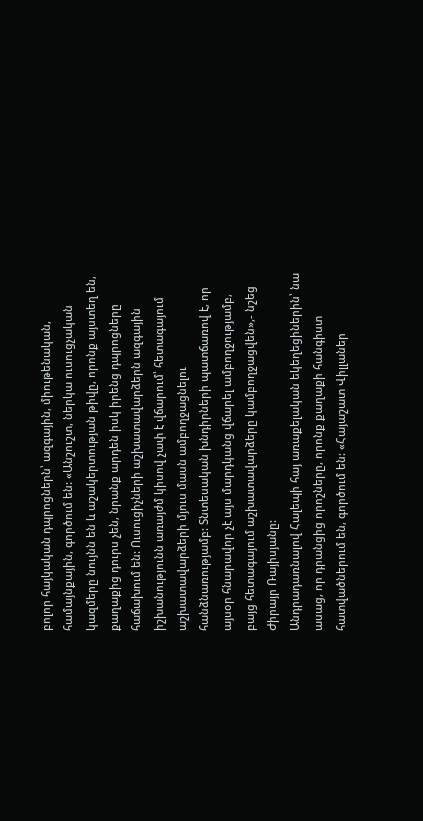բոլոր հայկական դպրոցներն՝ ազգային, միութենական, համայնքային, գործում են: «Անշուշտ, ներկա ուսուցչական կազմերը նույնն են և աշակերտության թիվը, որոնք այստեղ են, քաղաքից դուրս չեն, նրանք արդեն իսկ իրենց դպրոցները հաճախում են: Ուսուցիչների աշխատավարձերն ազգային իշխանությունն առայժմ կիսով չափ է վճարում՝ հետագայում աշխատավարձերի մյուս մասն ամբողջացնելու հանձնառությամբ: Տնտեսական խնդիրների պատճառով է, որ այսօր հնարավոր չէ այս մարդկանց վճարել ամբողջությամբ, բայց հետագայում աշխատավարձերը կամբողջացվեն»,- նշեց Ժիրայր Ռայիսյանը:
Անդրադառնալով Հալեպի հայ առաքելական եկեղեցիներին՝ նա ասաց, որ դրանցից որոշները, որոնք քաղաքի հանգիստ հատվածներում են, գործում են: «Հայաշատ Վիլլաներ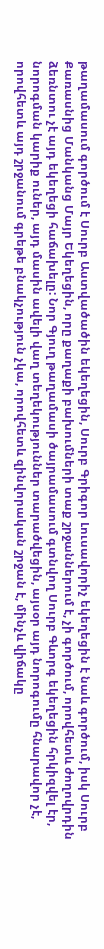թաղամասում գործում է Սուրբ Աստվածածին եկեղեցին, Սուրբ Գրիգոր Լուսավորիչ եկեղեցին է նաև գործում, իսկ Սուրբ Քառասնից Մանկանց Մայր Եկեղեցին, որը քաղաքի բախումների տաք շրջաններում է, չի գործում, որովհետև ժողովրդին ձեռնտու չէ այդ եկեղեցի հաճախելը: Նոր Գյուղ թաղամասի ծայրամասում գտնվող Սուրբ Գևորգ եկեղեցին հրկիզվել էր, նորոգման կարիք ուներ, այդ մասին ավելի վաղ տեղեկություններ տարածվեցին, այսօր այդ նորոգումը հնարավոր չէ, որովհետև այդ շրջանում գրեթե բնակչություն չկա, որովհետև զինվորական շրջան է, մինչև վիճակը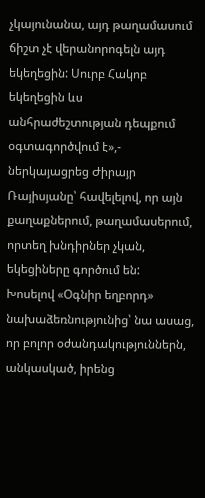չկայունանա, այդ թաղամասում ճիշտ չէ վերանորոգելն այդ եկեղեցին: Սուրբ Հակոբ եկեղեցին ևս անհրաժեշտության դեպքում օգտագործվում է»,- ներկայացրեց Ժիրայր Ռայիսյանը՝ հավելելով, որ այն քաղաքներում, թաղամասերում, որտեղ խնդիրներ չկան, եկեցիները գործում են:
Խոսելով «Օգնիր եղբորդ» նախաձեռնությունից՝ նա ասաց, որ բոլոր օժանդակություններն, անկասկած, իրենց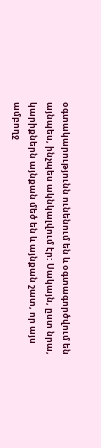օգտակարությունն ունենում են և օգտագործվում են այնպես, ինչպես ակնկալվում էր: Սակայն, ըստ նրա, կարիքներն այնքան մեծ են և այնքան շատ, որ այս ամբողջ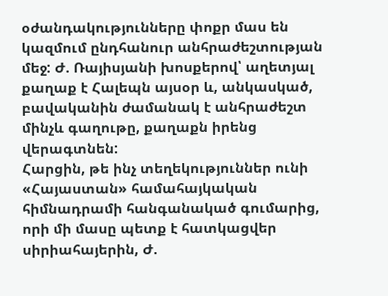օժանդակությունները փոքր մաս են կազմում ընդհանուր անհրաժեշտության մեջ: Ժ. Ռայիսյանի խոսքերով՝ աղետյալ քաղաք է Հալեպն այսօր և, անկասկած, բավականին ժամանակ է անհրաժեշտ մինչև գաղութը, քաղաքն իրենց վերագտնեն:
Հարցին, թե ինչ տեղեկություններ ունի «Հայաստան» համահայկական հիմնադրամի հանգանակած գումարից, որի մի մասը պետք է հատկացվեր սիրիահայերին, Ժ.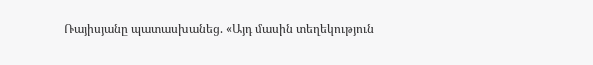Ռայիսյանը պատասխանեց. «Այդ մասին տեղեկություն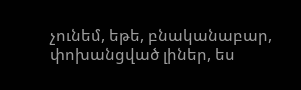չունեմ, եթե, բնականաբար, փոխանցված լիներ, ես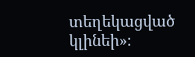տեղեկացված կլինեի»։